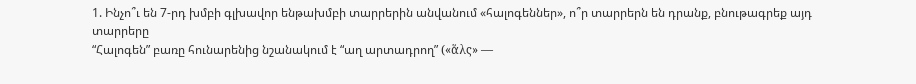1. Ինչո՞ւ են 7-րդ խմբի գլխավոր ենթախմբի տարրերին անվանում «հալոգեններ», ո՞ր տարրերն են դրանք, բնութագրեք այդ տարրերը
“Հալոգեն” բառը հունարենից նշանակում է “աղ արտադրող” («ἅλς» —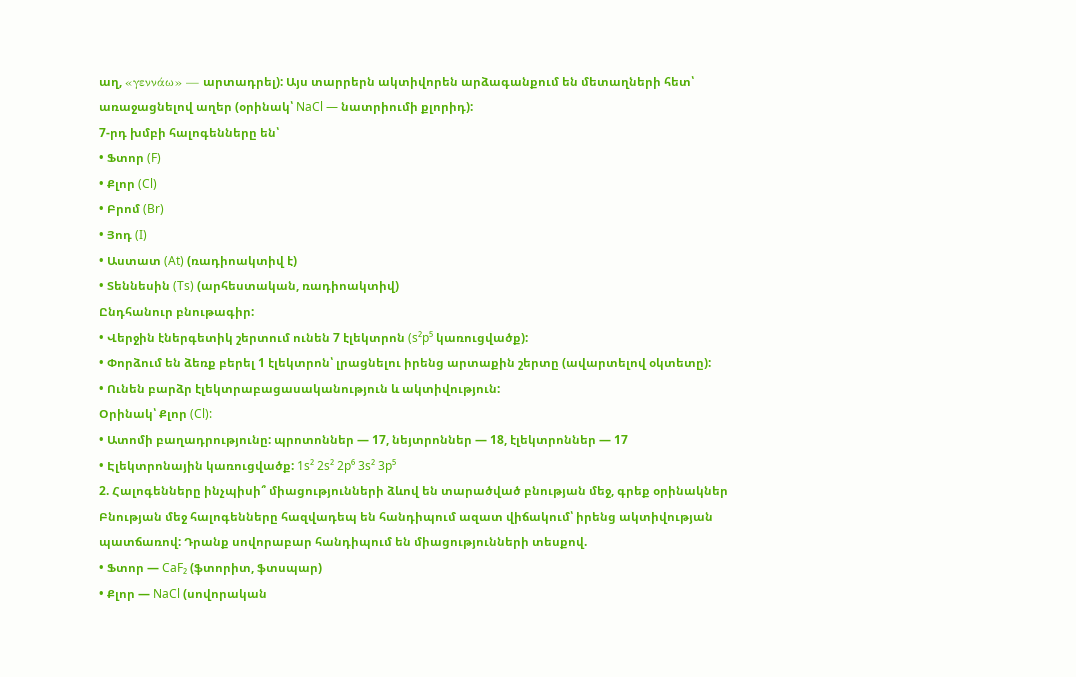աղ, «γεννάω» — արտադրել): Այս տարրերն ակտիվորեն արձագանքում են մետաղների հետ՝ առաջացնելով աղեր (օրինակ՝ NaCl — նատրիումի քլորիդ):
7-րդ խմբի հալոգենները են՝
• Ֆտոր (F)
• Քլոր (Cl)
• Բրոմ (Br)
• Յոդ (I)
• Աստատ (At) (ռադիոակտիվ է)
• Տեննեսին (Ts) (արհեստական, ռադիոակտիվ)
Ընդհանուր բնութագիր:
• Վերջին էներգետիկ շերտում ունեն 7 էլեկտրոն (s²p⁵ կառուցվածք):
• Փորձում են ձեռք բերել 1 էլեկտրոն՝ լրացնելու իրենց արտաքին շերտը (ավարտելով օկտետը):
• Ունեն բարձր էլեկտրաբացասականություն և ակտիվություն:
Օրինակ՝ Քլոր (Cl):
• Ատոմի բաղադրությունը: պրոտոններ — 17, նեյտրոններ — 18, էլեկտրոններ — 17
• Էլեկտրոնային կառուցվածք: 1s² 2s² 2p⁶ 3s² 3p⁵
2. Հալոգենները ինչպիսի՞ միացությունների ձևով են տարածված բնության մեջ, գրեք օրինակներ
Բնության մեջ հալոգենները հազվադեպ են հանդիպում ազատ վիճակում՝ իրենց ակտիվության պատճառով: Դրանք սովորաբար հանդիպում են միացությունների տեսքով.
• Ֆտոր — CaF₂ (ֆտորիտ, ֆտսպար)
• Քլոր — NaCl (սովորական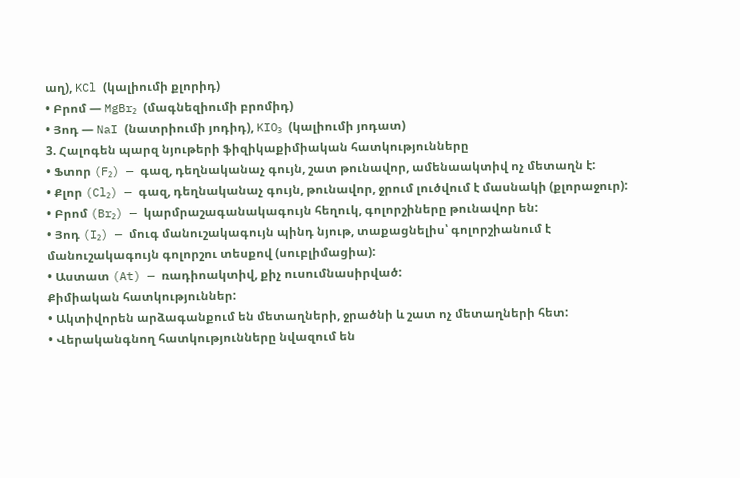աղ), KCl (կալիումի քլորիդ)
• Բրոմ — MgBr₂ (մագնեզիումի բրոմիդ)
• Յոդ — NaI (նատրիումի յոդիդ), KIO₃ (կալիումի յոդատ)
3. Հալոգեն պարզ նյութերի ֆիզիկաքիմիական հատկությունները
• Ֆտոր (F₂) — գազ, դեղնականաչ գույն, շատ թունավոր, ամենաակտիվ ոչ մետաղն է:
• Քլոր (Cl₂) — գազ, դեղնականաչ գույն, թունավոր, ջրում լուծվում է մասնակի (քլորաջուր):
• Բրոմ (Br₂) — կարմրաշագանակագույն հեղուկ, գոլորշիները թունավոր են:
• Յոդ (I₂) — մուգ մանուշակագույն պինդ նյութ, տաքացնելիս՝ գոլորշիանում է մանուշակագույն գոլորշու տեսքով (սուբլիմացիա):
• Աստատ (At) — ռադիոակտիվ, քիչ ուսումնասիրված:
Քիմիական հատկություններ:
• Ակտիվորեն արձագանքում են մետաղների, ջրածնի և շատ ոչ մետաղների հետ:
• Վերականգնող հատկությունները նվազում են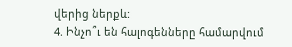վերից ներքև:
4. Ինչո՞ւ են հալոգենները համարվում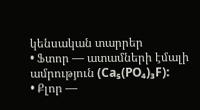կենսական տարրեր
• Ֆտոր — ատամների էմալի ամրություն (Ca₅(PO₄)₃F):
• Քլոր —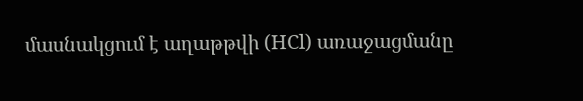մասնակցում է աղաթթվի (HCl) առաջացմանը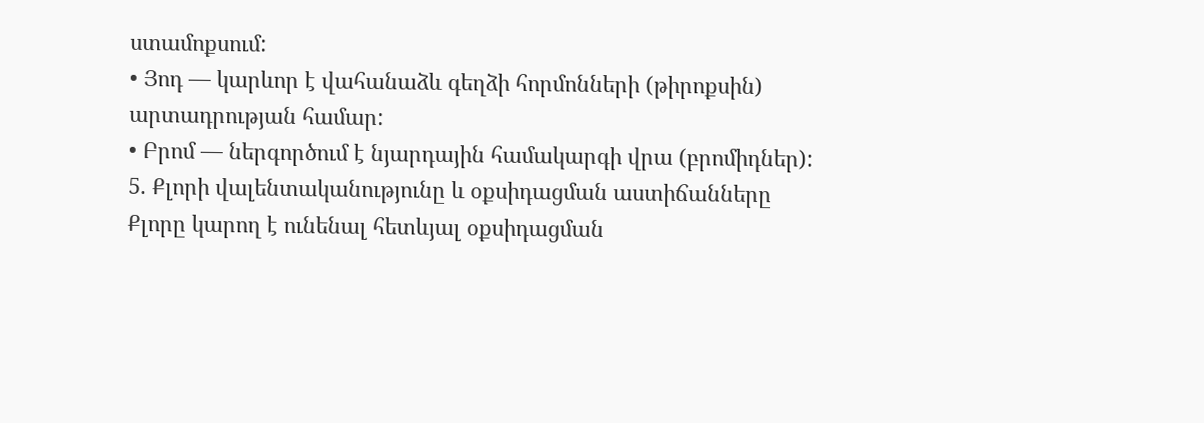ստամոքսում:
• Յոդ — կարևոր է վահանաձև գեղձի հորմոնների (թիրոքսին) արտադրության համար:
• Բրոմ — ներգործում է նյարդային համակարգի վրա (բրոմիդներ):
5. Քլորի վալենտականությունը և օքսիդացման աստիճանները
Քլորը կարող է ունենալ հետևյալ օքսիդացման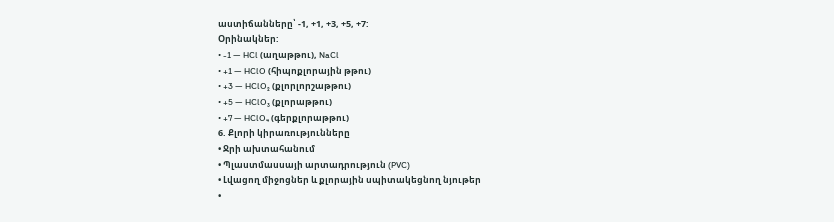աստիճանները՝ -1, +1, +3, +5, +7:
Օրինակներ:
• -1 — HCl (աղաթթու), NaCl
• +1 — HClO (հիպոքլորային թթու)
• +3 — HClO₂ (քլորլորշաթթու)
• +5 — HClO₃ (քլորաթթու)
• +7 — HClO₄ (գերքլորաթթու)
6. Քլորի կիրառությունները
• Ջրի ախտահանում
• Պլաստմասսայի արտադրություն (PVC)
• Լվացող միջոցներ և քլորային սպիտակեցնող նյութեր
•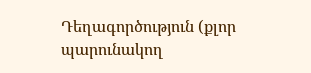Դեղագործություն (քլոր պարունակող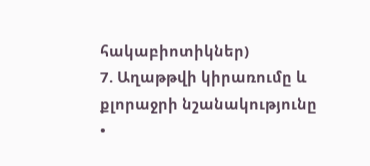հակաբիոտիկներ)
7. Աղաթթվի կիրառումը և քլորաջրի նշանակությունը
•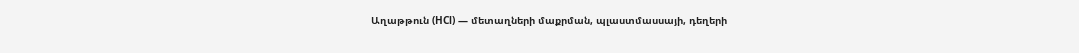Աղաթթուն (HCl) — մետաղների մաքրման, պլաստմասսայի, դեղերի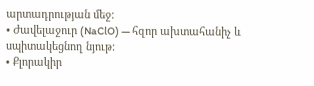արտադրության մեջ:
• Ժավելաջուր (NaClO) — հզոր ախտահանիչ և սպիտակեցնող նյութ:
• Քլորակիր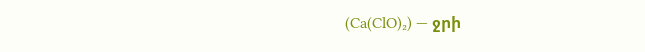(Ca(ClO)₂) — ջրի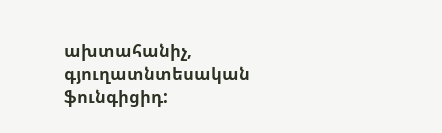ախտահանիչ, գյուղատնտեսական ֆունգիցիդ: